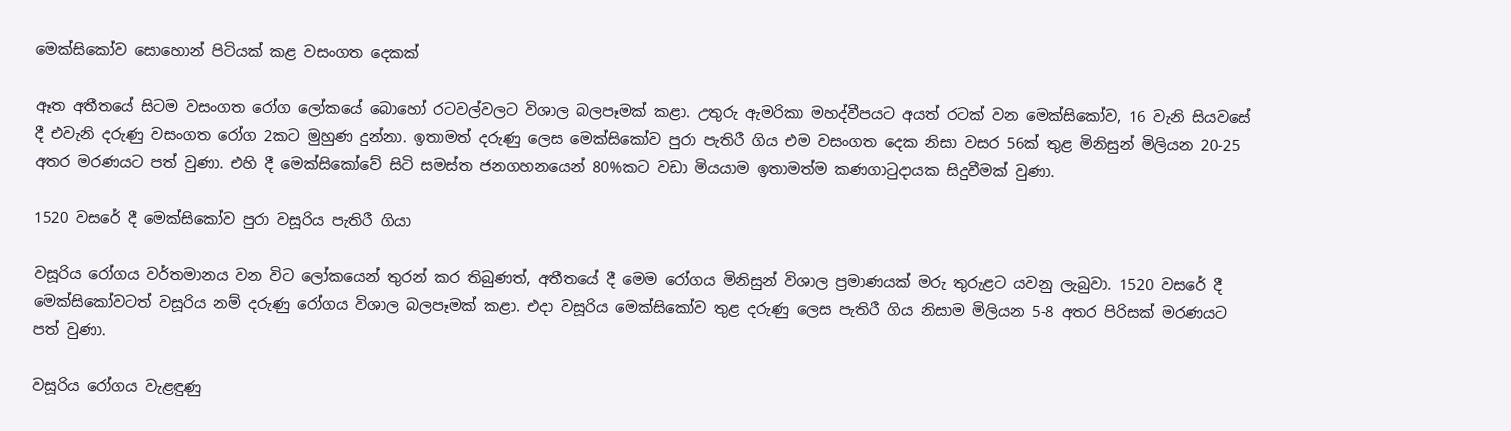මෙක්සිකෝව සොහොන් පිටියක් කළ වසංගත දෙකක්

ඈත අතීතයේ සිටම වසංගත රෝග ලෝකයේ බොහෝ රටවල්වලට විශාල බලපෑමක් කළා. උතුරු ඇමරිකා මහද්වීපයට අයත් රටක් වන මෙක්සිකෝව, 16 වැනි සියවසේ දී එවැනි දරුණු වසංගත රෝග 2කට මුහුණ දුන්නා. ඉතාමත් දරුණු ලෙස මෙක්සිකෝව පුරා පැතිරී ගිය එම වසංගත දෙක නිසා වසර 56ක් තුළ මිනිසුන් මිලියන 20-25 අතර මරණයට පත් වුණා. එහි දී මෙක්සිකෝවේ සිටි සමස්ත ජනගහනයෙන් 80%කට වඩා මියයාම ඉතාමත්ම කණගාටුදායක සිදුවීමක් වුණා.

1520 වසරේ දී මෙක්සිකෝව පුරා වසූරිය පැතිරී ගියා

වසූරිය රෝගය වර්තමානය වන විට ලෝකයෙන් තුරන් කර තිබුණත්, අතීතයේ දී මෙම රෝගය මිනිසුන් විශාල ප්‍රමාණයක් මරු තුරුළට යවනු ලැබුවා. 1520 වසරේ දී මෙක්සිකෝවටත් වසූරිය නම් දරුණු රෝගය විශාල බලපෑමක් කළා. එදා වසූරිය මෙක්සිකෝව තුළ දරුණු ලෙස පැතිරී ගිය නිසාම මිලියන 5-8 අතර පිරිසක් මරණයට පත් වුණා.

වසූරිය රෝගය වැළඳුණු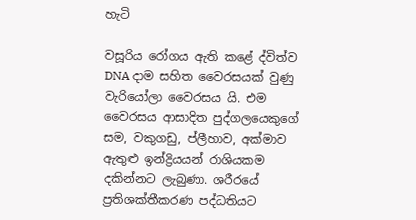හැටි

වසූරිය රෝගය ඇති කළේ ද්විත්ව DNA දාම සහිත වෛරසයක් වුණු වැරියෝලා වෛරසය යි. එම වෛරසය ආසාදිත පුද්ගලයෙකුගේ සම, වකුගඩු, ප්ලීහාව, අක්මාව ඇතුළු ඉන්ද්‍රියයන් රාශියකම දකින්නට ලැබුණා. ශරීරයේ ප්‍රතිශක්තීකරණ පද්ධතියට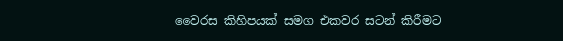වෛරස කිහිපයක් සමග එකවර සටන් කිරීමට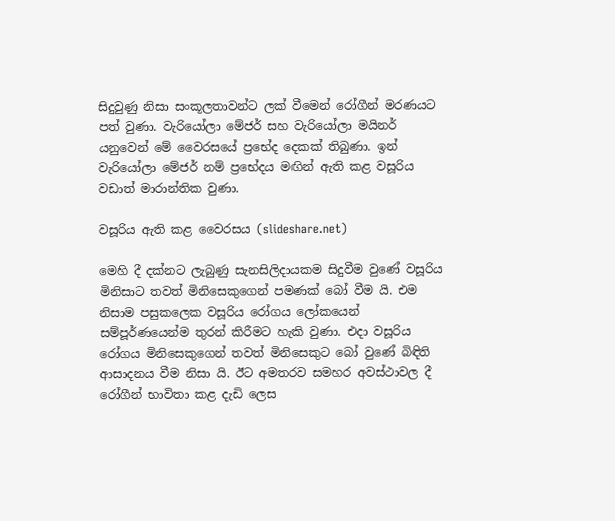සිදුවුණු නිසා සංකූලතාවන්ට ලක් වීමෙන් රෝගීන් මරණයට පත් වුණා. වැරියෝලා මේජර් සහ වැරියෝලා මයිනර් යනුවෙන් මේ වෛරසයේ ප්‍රභේද දෙකක් තිබුණා. ඉන් වැරියෝලා මේජර් නම් ප්‍රභේදය මඟින් ඇති කළ වසූරිය වඩාත් මාරාන්තික වුණා.

වසූරිය ඇති කළ වෛරසය (slideshare.net)

මෙහි දී දක්නට ලැබුණු සැනසිලිදායකම සිදුවීම වුණේ වසූරිය මිනිසාට තවත් මිනිසෙකුගෙන් පමණක් බෝ වීම යි. එම නිසාම පසුකලෙක වසූරිය රෝගය ලෝකයෙන් සම්පූර්ණයෙන්ම තුරන් කිරීමට හැකි වුණා. එදා වසූරිය රෝගය මිනිසෙකුගෙන් තවත් මිනිසෙකුට බෝ වුණේ බිඳිති ආසාදනය වීම නිසා යි. ඊට අමතරව සමහර අවස්ථාවල දී රෝගීන් භාවිතා කළ දැඩි ලෙස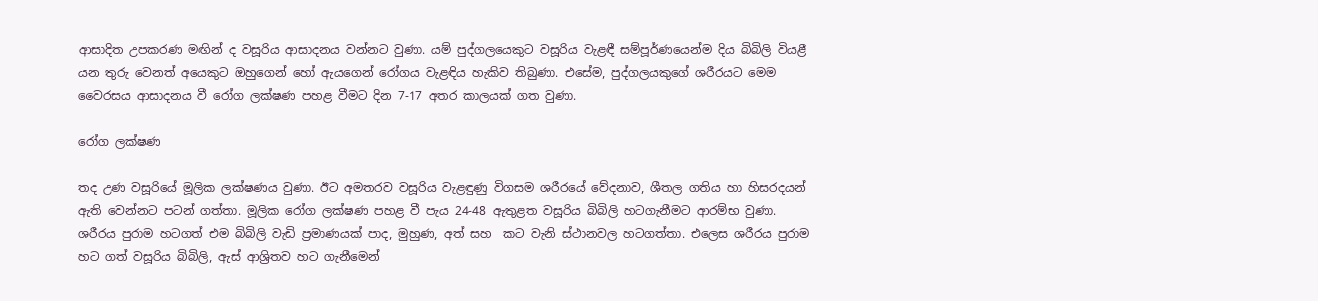ආසාදිත උපකරණ මඟින් ද වසූරිය ආසාදනය වන්නට වුණා. යම් පුද්ගලයෙකුට වසූරිය වැළඳී සම්පූර්ණයෙන්ම දිය බිබිලි වියළී යන තුරු වෙනත් අයෙකුට ඔහුගෙන් හෝ ඇයගෙන් රෝගය වැළඳිය හැකිව තිබුණා. එසේම, පුද්ගලයකුගේ ශරීරයට මෙම වෛරසය ආසාදනය වී රෝග ලක්ෂණ පහළ වීමට දින 7-17 අතර කාලයක් ගත වුණා.

රෝග ලක්ෂණ

තද උණ වසූරියේ මූලික ලක්ෂණය වුණා. ඊට අමතරව වසූරිය වැළඳුණු විගසම ශරීරයේ වේදනාව, ශීතල ගතිය හා හිසරදයන් ඇති වෙන්නට පටන් ගත්තා. මූලික රෝග ලක්ෂණ පහළ වී පැය 24-48 ඇතුළත වසූරිය බිබිලි හටගැනීමට ආරම්භ වුණා. ශරීරය පුරාම හටගත් එම බිබිලි වැඩි ප්‍රමාණයක් පාද, මුහුණ, අත් සහ  කට වැනි ස්ථානවල හටගත්තා. එලෙස ශරීරය පුරාම හට ගත් වසූරිය බිබිලි, ඇස් ආශ්‍රිතව හට ගැනීමෙන්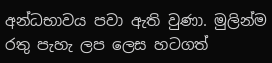අන්ධභාවය පවා ඇති වුණා. මුලින්ම රතු පැහැ ලප ලෙස හටගත්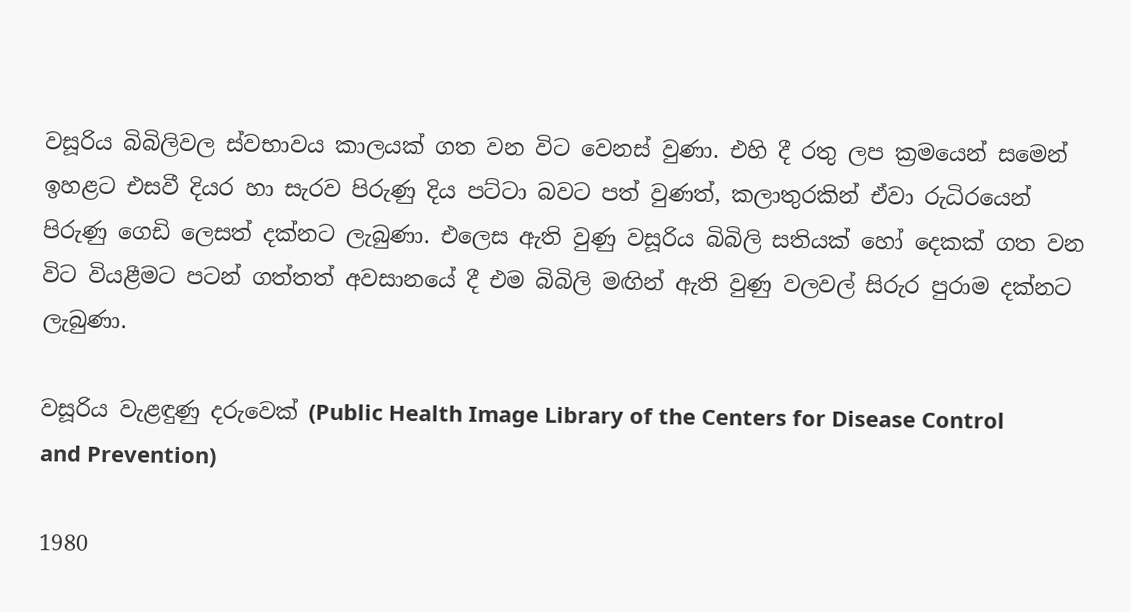වසූරිය බිබිලිවල ස්වභාවය කාලයක් ගත වන විට වෙනස් වුණා. එහි දී රතු ලප ක්‍රමයෙන් සමෙන් ඉහළට එසවී දියර හා සැරව පිරුණු දිය පට්ටා බවට පත් වුණත්, කලාතුරකින් ඒවා රුධිරයෙන් පිරුණු ගෙඩි ලෙසත් දක්නට ලැබුණා. එලෙස ඇති වුණු වසූරිය බිබිලි සතියක් හෝ දෙකක් ගත වන විට වියළීමට පටන් ගත්තත් අවසානයේ දී එම බිබිලි මඟින් ඇති වුණු වලවල් සිරුර පුරාම දක්නට ලැබුණා.

වසූරිය වැළඳුණු දරුවෙක් (Public Health Image Library of the Centers for Disease Control and Prevention)

1980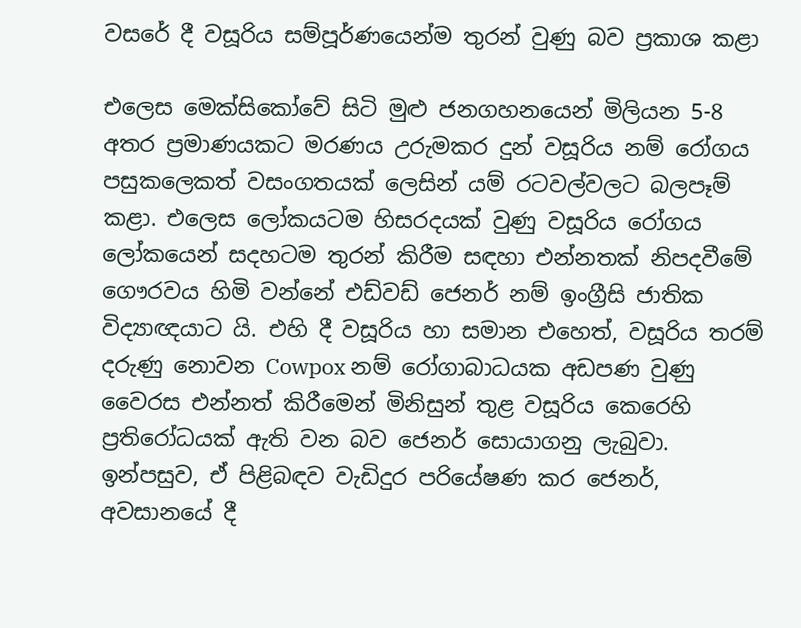වසරේ දී වසූරිය සම්පූර්ණයෙන්ම තුරන් වුණු බව ප්‍රකාශ කළා

එලෙස මෙක්සිකෝවේ සිටි මුළු ජනගහනයෙන් මිලියන 5-8 අතර ප්‍රමාණයකට මරණය උරුමකර දුන් වසූරිය නම් රෝගය පසුකලෙකත් වසංගතයක් ලෙසින් යම් රටවල්වලට බලපෑම් කළා. එලෙස ලෝකයටම හිසරදයක් වුණු වසූරිය රෝගය ලෝකයෙන් සදහටම තුරන් කිරීම සඳහා එන්නතක් නිපදවීමේ ගෞරවය හිමි වන්නේ එඩ්වඩ් ජෙනර් නම් ඉංග්‍රීසි ජාතික විද්‍යාඥයාට යි. එහි දී වසූරිය හා සමාන එහෙත්, වසූරිය තරම් දරුණු නොවන Cowpox නම් රෝගාබාධයක අඩපණ වුණු වෛරස එන්නත් කිරීමෙන් මිනිසුන් තුළ වසූරිය කෙරෙහි ප්‍රතිරෝධයක් ඇති වන බව ජෙනර් සොයාගනු ලැබුවා. ඉන්පසුව, ඒ පිළිබඳව වැඩිදුර පරියේෂණ කර ජෙනර්, අවසානයේ දී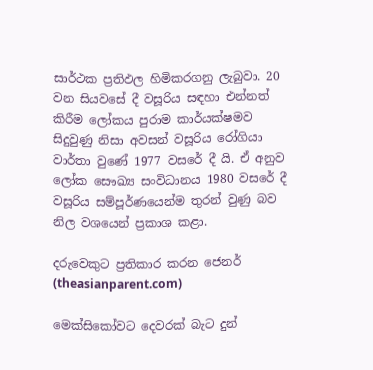සාර්ථක ප්‍රතිඵල හිමිකරගනු ලැබුවා. 20 වන සියවසේ දී වසූරිය සඳහා එන්නත් කිරීම ලෝකය පුරාම කාර්යක්ෂමව සිදුවුණු නිසා අවසන් වසූරිය රෝගියා වාර්තා වුණේ 1977 වසරේ දී යි. ඒ අනුව ලෝක සෞඛ්‍ය සංවිධානය 1980 වසරේ දී වසූරිය සම්පූර්ණයෙන්ම තුරන් වුණු බව නිල වශයෙන් ප්‍රකාශ කළා.

දරුවෙකුට ප්‍රතිකාර කරන ජෙනර් (theasianparent.com)

මෙක්සිකෝවට දෙවරක් බැට දුන්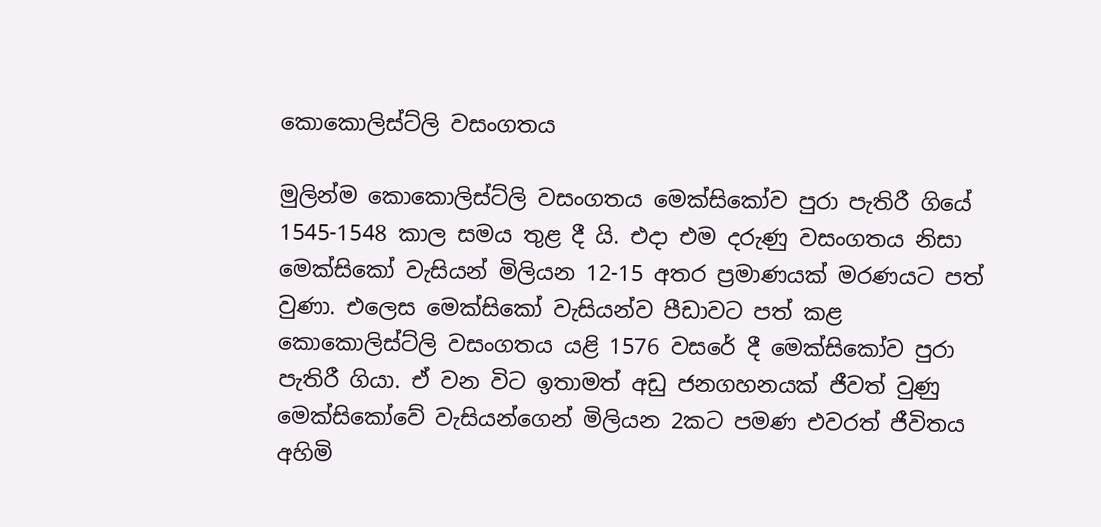කොකොලිස්ට්ලි වසංගතය

මුලින්ම කොකොලිස්ට්ලි වසංගතය මෙක්සිකෝව පුරා පැතිරී ගියේ 1545-1548 කාල සමය තුළ දී යි. එදා එම දරුණු වසංගතය නිසා මෙක්සිකෝ වැසියන් මිලියන 12-15 අතර ප්‍රමාණයක් මරණයට පත් වුණා. එලෙස මෙක්සිකෝ වැසියන්ව පීඩාවට පත් කළ කොකොලිස්ට්ලි වසංගතය යළි 1576 වසරේ දී මෙක්සිකෝව පුරා පැතිරී ගියා. ඒ වන විට ඉතාමත් අඩු ජනගහනයක් ජීවත් වුණු මෙක්සිකෝවේ වැසියන්ගෙන් මිලියන 2කට පමණ එවරත් ජීවිතය අහිමි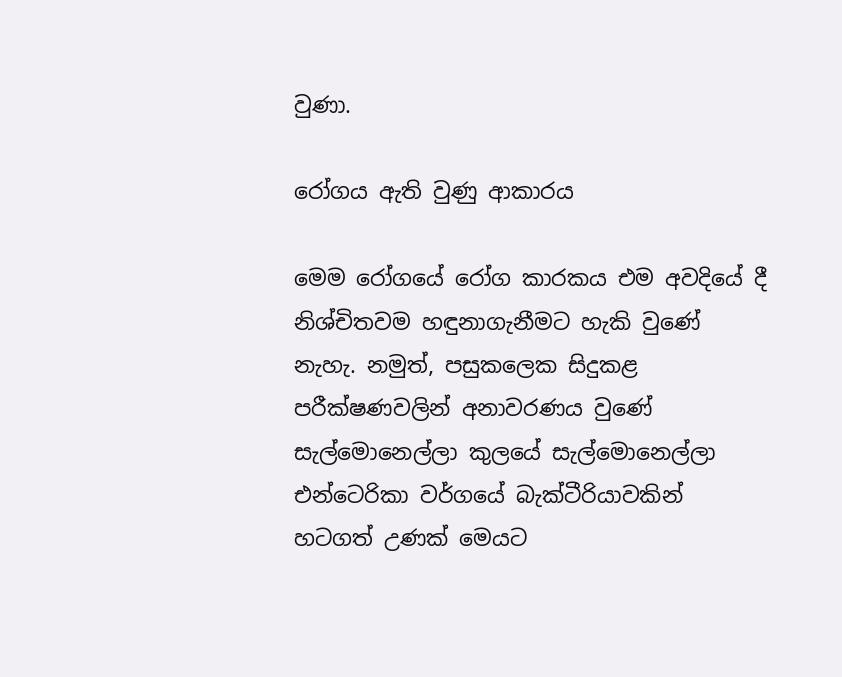වුණා.

රෝගය ඇති වුණු ආකාරය

මෙම රෝගයේ රෝග කාරකය එම අවදියේ දී නිශ්චිතවම හඳුනාගැනීමට හැකි වුණේ නැහැ. නමුත්, පසුකලෙක සිදුකළ පරීක්ෂණවලින් අනාවරණය වුණේ සැල්මොනෙල්ලා කුලයේ සැල්මොනෙල්ලා එන්ටෙරිකා වර්ගයේ බැක්ටීරියාවකින් හටගත් උණක් මෙයට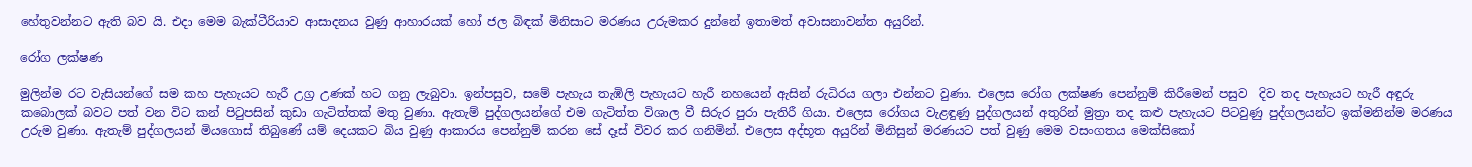හේතුවන්නට ඇති බව යි. එදා මෙම බැක්ටීරියාව ආසාදනය වුණු ආහාරයක් හෝ ජල බිඳක් මිනිසාට මරණය උරුමකර දුන්නේ ඉතාමත් අවාසනාවන්ත අයුරින්.

රෝග ලක්ෂණ

මුලින්ම රට වැසියන්ගේ සම කහ පැහැයට හැරී උග්‍ර උණක් හට ගනු ලැබුවා. ඉන්පසුව, සමේ පැහැය තැඹිලි පැහැයට හැරී නහයෙන් ඇසින් රුධිරය ගලා එන්නට වුණා. එලෙස රෝග ලක්ෂණ පෙන්නුම් කිරීමෙන් පසුව  දිව තද පැහැයට හැරී අඳුරු කබොලක් බවට පත් වන විට කන් පිටුපසින් කුඩා ගැටිත්තක් මතු වුණා. ඇතැම් පුද්ගලයන්ගේ එම ගැටිත්ත විශාල වී සිරුර පුරා පැතිරී ගියා. එලෙස රෝගය වැළඳුණු පුද්ගලයන් අතුරින් මුත්‍රා තද කළු පැහැයට පිටවුණු පුද්ගලයන්ට ඉක්මනින්ම මරණය උරුම වුණා. ඇතැම් පුද්ගලයන් මියගොස් තිබුණේ යම් දෙයකට බිය වුණු ආකාරය පෙන්නුම් කරන සේ දෑස් විවර කර ගනිමින්. එලෙස අද්භූත අයුරින් මිනිසුන් මරණයට පත් වුණු මෙම වසංගතය මෙක්සිකෝ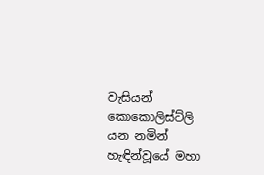වැසියන් කොකොලිස්ට්ලි යන නමින් හැඳින්වූයේ මහා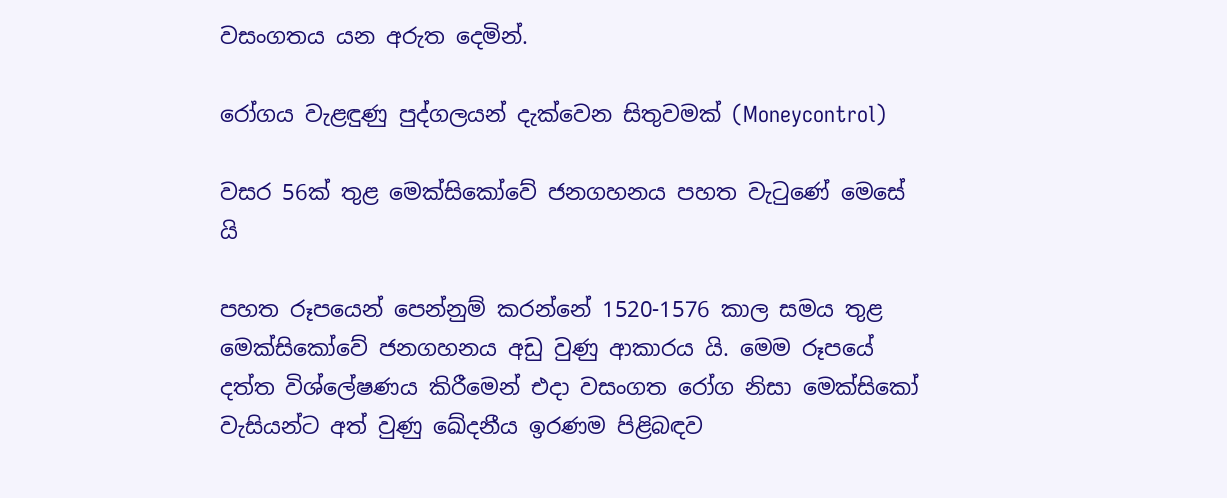වසංගතය යන අරුත දෙමින්.

රෝගය වැළඳුණු පුද්ගලයන් දැක්වෙන සිතුවමක් (Moneycontrol)

වසර 56ක් තුළ මෙක්සිකෝවේ ජනගහනය පහත වැටුණේ මෙසේ යි

පහත රූපයෙන් පෙන්නුම් කරන්නේ 1520-1576 කාල සමය තුළ මෙක්සිකෝවේ ජනගහනය අඩු වුණු ආකාරය යි. මෙම රූපයේ දත්ත විශ්ලේෂණය කිරීමෙන් එදා වසංගත රෝග නිසා මෙක්සිකෝ වැසියන්ට අත් වුණු ඛේදනීය ඉරණම පිළිබඳව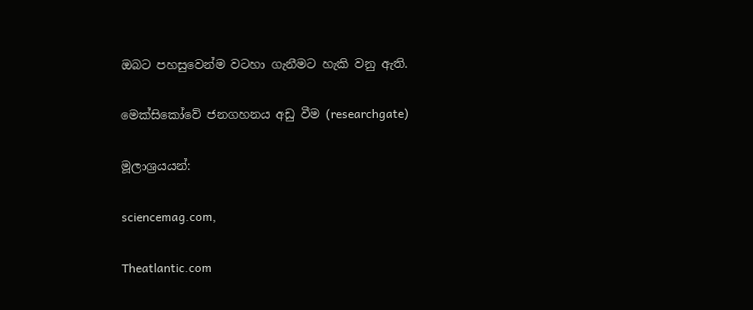ඔබට පහසුවෙන්ම වටහා ගැනීමට හැකි වනු ඇති.

මෙක්සිකෝවේ ජනගහනය අඩු වීම (researchgate)

මූලාශ්‍රයයන්:

sciencemag.com,

Theatlantic.com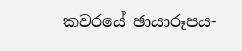කවරයේ ඡායාරූපය-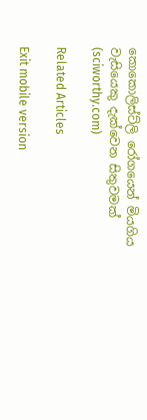කොකොලිස්ට්ලි රෝගයෙන් මියගිය වැසියෙකු දැක්වෙන සිතුවමක් (sciworthy.com)

Related Articles

Exit mobile version